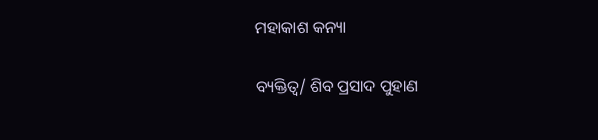ମହାକାଶ କନ୍ୟା

ବ୍ୟକ୍ତିତ୍ୱ/ ଶିବ ପ୍ରସାଦ ପୁହାଣ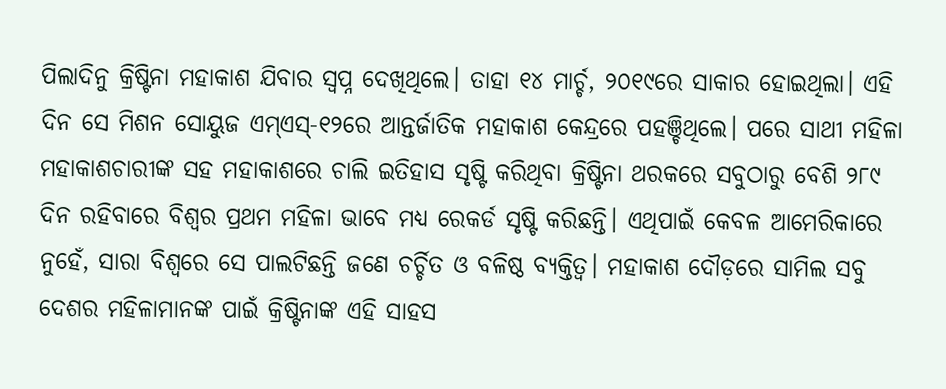ପିଲାଦିନୁ କ୍ରିଷ୍ଟିନା ମହାକାଶ ଯିବାର ସ୍ବପ୍ନ ଦେଖିଥିଲେ। ତାହା ୧୪ ମାର୍ଚ୍ଚ, ୨୦୧୯ରେ ସାକାର ହୋଇଥିଲା। ଏହି ଦିନ ସେ ମିଶନ ସୋୟୁଜ ଏମ୍‌ଏସ୍‌-୧୨ରେ ଆନ୍ତର୍ଜାତିକ ମହାକାଶ କେନ୍ଦ୍ରରେ ପହଞ୍ଚିଥିଲେ। ପରେ ସାଥୀ ମହିଳା ମହାକାଶଚାରୀଙ୍କ ସହ ମହାକାଶରେ ଚାଲି ଇତିହାସ ସୃଷ୍ଟି କରିଥିବା କ୍ରିଷ୍ଟିନା ଥରକରେ ସବୁଠାରୁ ବେଶି ୨୮୯ ଦିନ ରହିବାରେ ବିଶ୍ୱର ପ୍ରଥମ ମହିଳା ଭାବେ ମଧ୍ୟ ରେକର୍ଡ ସୃଷ୍ଟି କରିଛନ୍ତି। ଏଥିପାଇଁ କେବଳ ଆମେରିକାରେ ନୁହେଁ, ସାରା ବିଶ୍ୱରେ ସେ ପାଲଟିଛନ୍ତି ଜଣେ ଚର୍ଚ୍ଚିତ ଓ ବଳିଷ୍ଠ ବ୍ୟକ୍ତିତ୍ୱ। ମହାକାଶ ଦୌଡ଼ରେ ସାମିଲ ସବୁ ଦେଶର ମହିଳାମାନଙ୍କ ପାଇଁ କ୍ରିଷ୍ଟିନାଙ୍କ ଏହି ସାହସ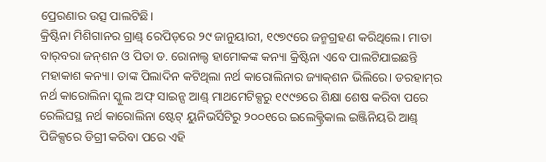ପ୍ରେରଣାର ଉତ୍ସ ପାଲଟିଛି।
କ୍ରିଷ୍ଟିନା ମିଶିଗାନର ଗ୍ରାଣ୍ଡ୍‌ ରେପିଡ୍‌ରେ ୨୯ ଜାନୁୟାରୀ, ୧୯୭୯ରେ ଜନ୍ମଗ୍ରହଣ କରିଥିଲେ। ମାତା ବାର୍‌ବରା ଜନ୍‌ଶନ ଓ ପିତା ଡ. ରୋନାଲ୍ଡ ହାମୋକଙ୍କ କନ୍ୟା କ୍ରିଷ୍ଟିନା ଏବେ ପାଲଟିଯାଇଛନ୍ତି ମହାକାଶ କନ୍ୟା। ତାଙ୍କ ପିଲାଦିନ କଟିଥିଲା ନର୍ଥ କାରୋଲିନାର ଜ୍ୟାକ୍‌ଶନ ଭିଲିରେ। ଡରହାମ୍‌ର ନର୍ଥ କାରୋଲିନା ସ୍କୁଲ ଅଫ୍‌ ସାଇନ୍ସ ଆଣ୍ଡ୍‌ ମାଥମେଟିକ୍ସରୁ ୧୯୯୭ରେ ଶିକ୍ଷା ଶେଷ କରିବା ପରେ ରେଲିଘସ୍ଥ ନର୍ଥ କାରୋଲିନା ଷ୍ଟେଟ୍‌ ୟୁନିଭର୍ସିଟିରୁ ୨୦୦୧ରେ ଇଲେକ୍ଟ୍ରିକାଲ ଇଞ୍ଜିନିୟରି ଆଣ୍ଡ୍‌ ପିଜିକ୍ସରେ ଡିଗ୍ରୀ କରିବା ପରେ ଏହି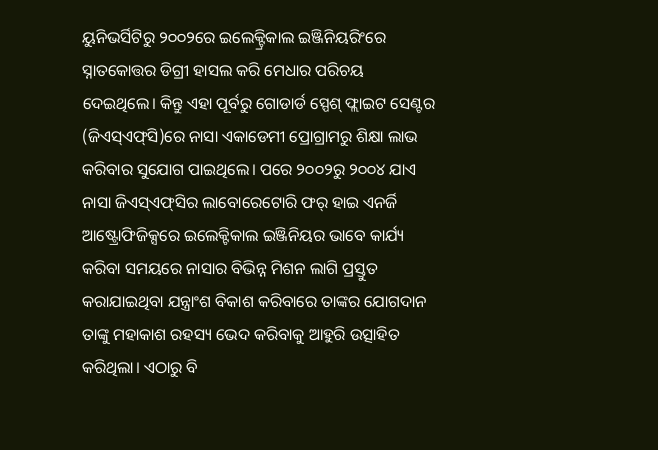ୟୁନିଭର୍ସିଟିରୁ ୨୦୦୨ରେ ଇଲେକ୍ଟ୍ରିକାଲ ଇଞ୍ଜିନିୟରିଂରେ ସ୍ନାତକୋତ୍ତର ଡିଗ୍ରୀ ହାସଲ କରି ମେଧାର ପରିଚୟ ଦେଇଥିଲେ। କିନ୍ତୁ ଏହା ପୂର୍ବରୁ ଗୋଡାର୍ଡ ସ୍ପେଶ୍‌ ଫ୍ଲାଇଟ ସେଣ୍ଟର (ଜିଏସ୍‌ଏଫ୍‌ସି)ରେ ନାସା ଏକାଡେମୀ ପ୍ରୋଗ୍ରାମରୁ ଶିକ୍ଷା ଲାଭ କରିବାର ସୁଯୋଗ ପାଇଥିଲେ। ପରେ ୨୦୦୨ରୁ ୨୦୦୪ ଯାଏ ନାସା ଜିଏସ୍‌ଏଫ୍‌ସିର ଲାବୋରେଟୋରି ଫର୍‌ ହାଇ ଏନର୍ଜି ଆଷ୍ଟ୍ରୋଫିଜିକ୍ସରେ ଇଲେକ୍ଟିକାଲ ଇଞ୍ଜିନିୟର ଭାବେ କାର୍ଯ୍ୟ କରିବା ସମୟରେ ନାସାର ବିଭିନ୍ନ ମିଶନ ଲାଗି ପ୍ରସ୍ତୁତ କରାଯାଇଥିବା ଯନ୍ତ୍ରାଂଶ ବିକାଶ କରିବାରେ ତାଙ୍କର ଯୋଗଦାନ ତାଙ୍କୁ ମହାକାଶ ରହସ୍ୟ ଭେଦ କରିବାକୁ ଆହୁରି ଉତ୍ସାହିତ କରିଥିଲା। ଏଠାରୁ ବି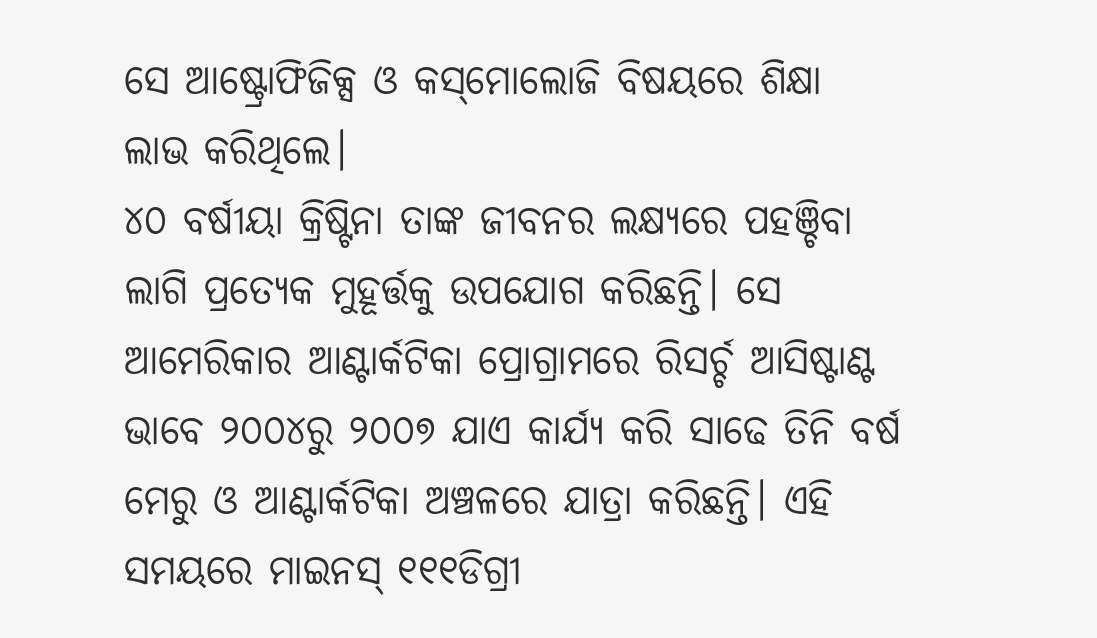ସେ ଆଷ୍ଟ୍ରୋଫିଜିକ୍ସ ଓ କସ୍‌ମୋଲୋଜି ବିଷୟରେ ଶିକ୍ଷା ଲାଭ କରିଥିଲେ।
୪୦ ବର୍ଷୀୟା କ୍ରିଷ୍ଟିନା ତାଙ୍କ ଜୀବନର ଲକ୍ଷ୍ୟରେ ପହଞ୍ଚିବା ଲାଗି ପ୍ରତ୍ୟେକ ମୁହୂର୍ତ୍ତକୁ ଉପଯୋଗ କରିଛନ୍ତି। ସେ ଆମେରିକାର ଆଣ୍ଟାର୍କଟିକା ପ୍ରୋଗ୍ରାମରେ ରିସର୍ଚ୍ଚ ଆସିଷ୍ଟାଣ୍ଟ ଭାବେ ୨୦୦୪ରୁ ୨୦୦୭ ଯାଏ କାର୍ଯ୍ୟ କରି ସାଢେ ତିନି ବର୍ଷ ମେରୁ ଓ ଆଣ୍ଟାର୍କଟିକା ଅଞ୍ଚଳରେ ଯାତ୍ରା କରିଛନ୍ତି। ଏହି ସମୟରେ ମାଇନସ୍‌ ୧୧୧ଡିଗ୍ରୀ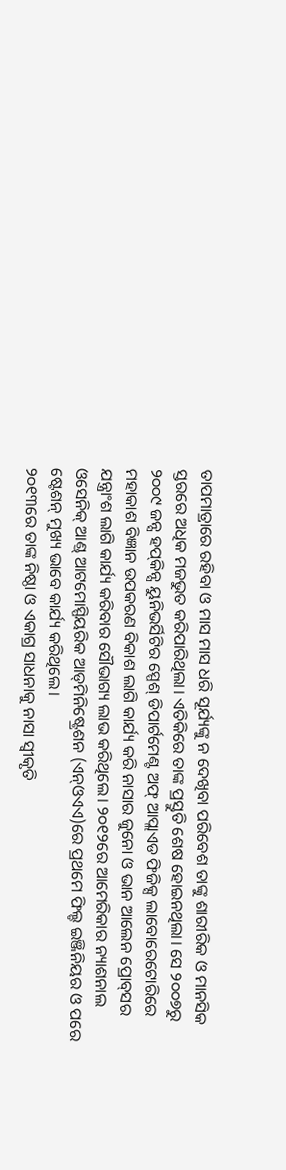ତାପମାତ୍ରାରେ ରହିବା ଓ ମାସ ମାସ ଧରି ସୂର୍ଯ୍ୟଙ୍କୁ ନ ଦେଖିବା ପରିବେଶ ତାଙ୍କୁ ଶାରୀରିକ ଓ ମାନସିକ ସ୍ତରରେ ଅଧିକ ମଜଭୁତ କରିପାରିଥିଲା। ଏତିକିରେ ତାଙ୍କ ପ୍ରସ୍ତୁତି ଶେଷ ହୋଇନଥିଲା। ସେ ୨୦୦୭ରୁ ୨୦୦୯ ଜନ୍ସ ହପ୍‌କିନ୍ସ ୟୁନିଭର୍ସିଟିର ସ୍ପେଶ୍‌ ଡିପାର୍ଟମେଣ୍ଟ ଅଫ୍‌ ଆପ୍ଲାଏଡ ଫିଜିକ୍ସ ଲାବୋରେଟୋରିରେ ମହାକାଶ ବିଜ୍ଞାନ ଉପକରଣ ବିକାଶ ଲାଗି କାର୍ଯ୍ୟ କରି ନାସାର ଜୁନୋ ଓ ଭାନ ଆଲେନ ପ୍ରୋବ୍‌ସର ଯନ୍ତ୍ରାଂଶ ଲାଗି କାର୍ଯ୍ୟ କରିବାର ସୌଭାଗ୍ୟ ଲାଭ କରିଥିଲେ। ୨୦୧୨ରେ ଆମେରିକାର ନ୍ୟାଶନାଲ ଓସେନିକ୍‌ ଆଣ୍ଡ୍‌ ଆଟମୋସ୍ପିୟରିକ ଆଡ୍‌ମିନିଷ୍ଟ୍ରେଶନ (ଏନ୍‌ଓଏଏ)ରେ ପ୍ରଥମେ ଫିଲ୍ଡ ଇଞ୍ଜିନିୟର ଓ ପରେ ଷ୍ଟେଶନ୍‌ ମୁଖ୍ୟ ଭାବେ କାର୍ଯ୍ୟ କରିଥିଲେ।
୨୦୧୩ରେ ତାଙ୍କ ନିଷ୍ଠା ଓ ଏକାଗ୍ର ସାଧନାକୁ ନାସା ସ୍ବୀକୃତି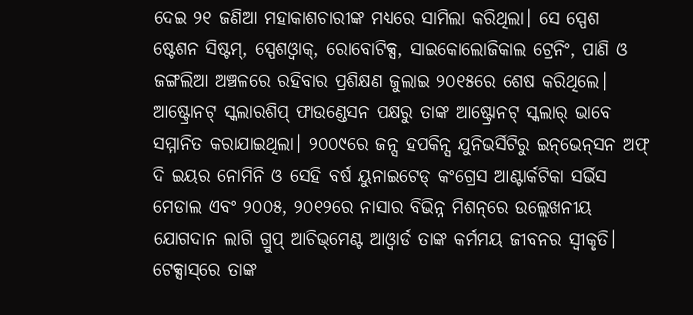ଦେଇ ୨୧ ଜଣିଆ ମହାକାଶଚାରୀଙ୍କ ମଧ୍ୟରେ ସାମିଲା କରିଥିଲା। ସେ ସ୍ପେଶ ଷ୍ଟେଶନ ସିଷ୍ଟମ୍‌, ସ୍ପେଶଓ୍ବାକ୍‌, ରୋବୋଟିକ୍ସ, ସାଇକୋଲୋଜିକାଲ ଟ୍ରେନିଂ, ପାଣି ଓ ଜଙ୍ଗଲିଆ ଅଞ୍ଚଳରେ ରହିବାର ପ୍ରଶିକ୍ଷଣ ଜୁଲାଇ ୨୦୧୫ରେ ଶେଷ କରିଥିଲେ। ଆଷ୍ଟ୍ରୋନଟ୍‌ ସ୍କଲାରଶିପ୍‌ ଫାଉଣ୍ଡେସନ ପକ୍ଷରୁ ତାଙ୍କ ଆଷ୍ଟ୍ରୋନଟ୍‌ ସ୍କଲାର୍‌ ଭାବେ ସମ୍ମାନିତ କରାଯାଇଥିଲା। ୨୦୦୯ରେ ଜନ୍ସ ହପକିନ୍ସ ଯୁନିଭର୍ସିଟିରୁ ଇନ୍‌ଭେନ୍‌ସନ ଅଫ୍‌ ଦି ଇୟର ନୋମିନି ଓ ସେହି ବର୍ଷ ୟୁନାଇଟେଡ୍‌ କଂଗ୍ରେସ ଆଣ୍ଟାର୍କଟିକା ସର୍ଭିସ ମେଡାଲ ଏବଂ ୨୦୦୫, ୨୦୧୨ରେ ନାସାର ବିଭିନ୍ନ ମିଶନ୍‌ରେ ଉଲ୍ଲେଖନୀୟ ଯୋଗଦାନ ଲାଗି ଗ୍ରୁପ୍‌ ଆଚିଭ୍‌ମେଣ୍ଟ ଆଓ୍ବାର୍ଡ ତାଙ୍କ କର୍ମମୟ ଜୀବନର ସ୍ବୀକୃତି।
ଟେକ୍ସାସ୍‌ରେ ତାଙ୍କ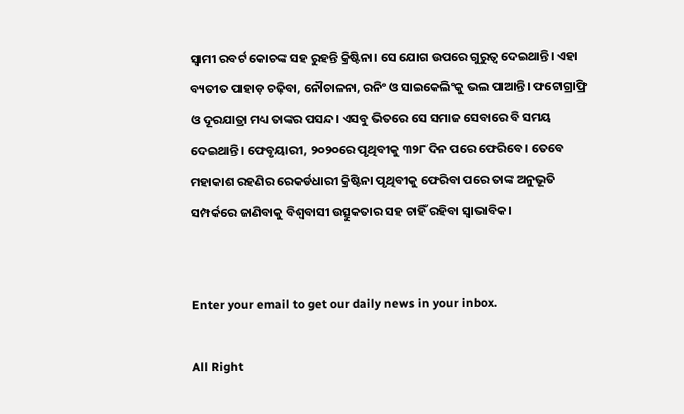ସ୍ବାମୀ ରବର୍ଟ କୋଚଙ୍କ ସହ ରୁହନ୍ତି କ୍ରିଷ୍ଟିନା। ସେ ଯୋଗ ଉପରେ ଗୁରୁତ୍ୱ ଦେଇଥାନ୍ତି। ଏହା ବ୍ୟତୀତ ପାହାଡ଼ ଚଢ଼ିବା, ନୌଚାଳନା, ରନିଂ ଓ ସାଇକେଲିଂକୁ ଭଲ ପାଆନ୍ତି। ଫଟୋଗ୍ରାଫ୍ରି ଓ ଦୂରଯାତ୍ରା ମଧ୍ୟ ତାଙ୍କର ପସନ୍ଦ। ଏସବୁ ଭିତରେ ସେ ସମାଜ ସେବାରେ ବି ସମୟ ଦେଇଥାନ୍ତି। ଫେବୃୟାରୀ, ୨୦୨୦ରେ ପୃଥିବୀକୁ ୩୨୮ ଦିନ ପରେ ଫେରିବେ। ତେବେ ମହାକାଶ ରହଣିର ରେକର୍ଡଧାରୀ କ୍ରିଷ୍ଟିନା ପୃଥିବୀକୁ ଫେରିବା ପରେ ତାଙ୍କ ଅନୁଭୂତି ସମ୍ପର୍କରେ ଜାଣିବାକୁ ବିଶ୍ୱବାସୀ ଉତ୍ସୁକତାର ସହ ଚାହିଁ ରହିବା ସ୍ବାଭାବିକ।


Enter your email to get our daily news in your inbox.

All Right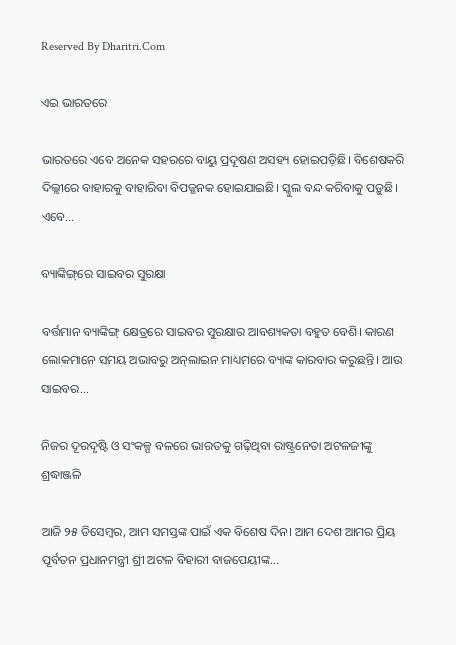Reserved By Dharitri.Com

ଏଇ ଭାରତରେ

ଭାରତରେ ଏବେ ଅନେକ ସହରରେ ବାୟୁ ପ୍ରଦୂଷଣ ଅସହ୍ୟ ହୋଇପଡ଼ିଛି। ବିଶେଷକରି ଦିଲ୍ଲୀରେ ବାହାରକୁ ବାହାରିବା ବିପଜ୍ଜନକ ହୋଇଯାଇଛି। ସ୍କୁଲ ବନ୍ଦ କରିବାକୁ ପଡ଼ୁଛି। ଏବେ...

ବ୍ୟାଙ୍କିଙ୍ଗ୍‌ରେ ସାଇବର ସୁରକ୍ଷା

ବର୍ତ୍ତମାନ ବ୍ୟାଙ୍କିଙ୍ଗ୍‌ କ୍ଷେତ୍ରରେ ସାଇବର ସୁରକ୍ଷାର ଆବଶ୍ୟକତା ବହୁତ ବେଶି। କାରଣ ଲୋକମାନେ ସମୟ ଅଭାବରୁ ଅନ୍‌ଲାଇନ ମାଧ୍ୟମରେ ବ୍ୟାଙ୍କ କାରବାର କରୁଛନ୍ତି। ଆଉ ସାଇବର...

ନିଜର ଦୂରଦୃଷ୍ଟି ଓ ସଂକଳ୍ପ ବଳରେ ଭାରତକୁ ଗଢ଼ିଥିବା ରାଷ୍ଟ୍ରନେତା ଅଟଳଜୀଙ୍କୁ ଶ୍ରଦ୍ଧାଞ୍ଜଳି

ଆଜି ୨୫ ଡିସେମ୍ବର, ଆମ ସମସ୍ତଙ୍କ ପାଇଁ ଏକ ବିଶେଷ ଦିନ। ଆମ ଦେଶ ଆମର ପ୍ରିୟ ପୂର୍ବତନ ପ୍ରଧାନମନ୍ତ୍ରୀ ଶ୍ରୀ ଅଟଳ ବିହାରୀ ବାଜପେୟୀଙ୍କ...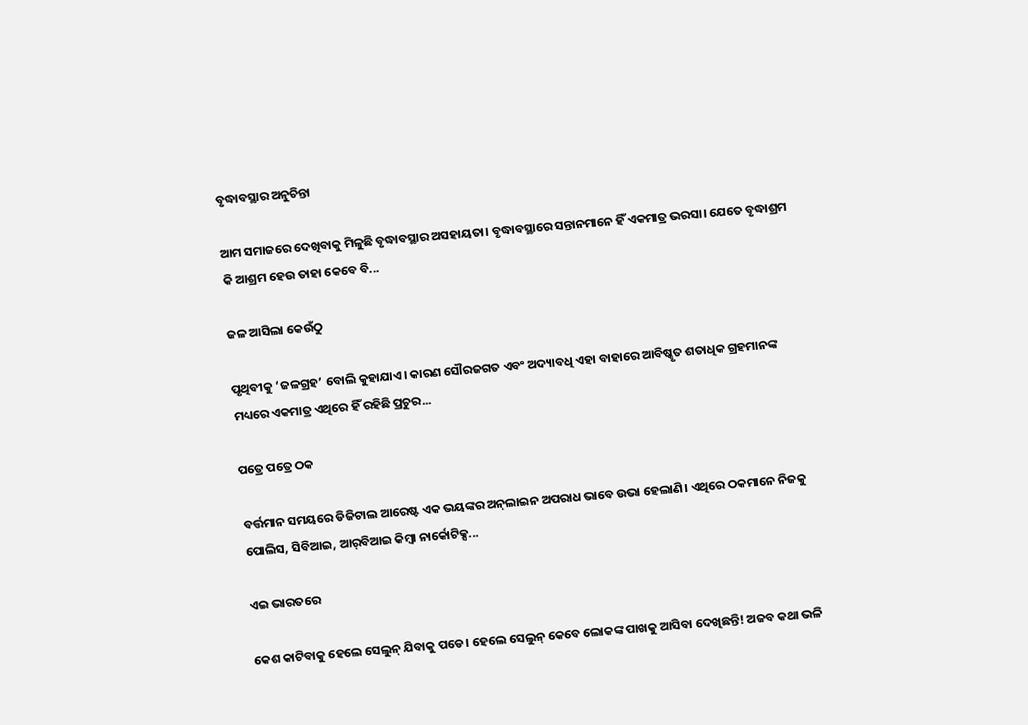ବୃଦ୍ଧାବସ୍ଥାର ଅନୁଚିନ୍ତା

ଆମ ସମାଜରେ ଦେଖିବାକୁ ମିଳୁଛି ବୃଦ୍ଧାବସ୍ଥାର ଅସହାୟତା। ବୃଦ୍ଧାବସ୍ଥାରେ ସନ୍ତାନମାନେ ହିଁ ଏକମାତ୍ର ଭରସା। ଯେତେ ବୃଦ୍ଧାଶ୍ରମ କି ଆଶ୍ରମ ହେଉ ତାହା କେବେ ବି...

ଜଳ ଆସିଲା କେଉଁଠୁ

ପୃଥିବୀକୁ ‘ଜଳଗ୍ରହ’ ବୋଲି କୁହାଯାଏ। କାରଣ ସୌରଜଗତ ଏବଂ ଅଦ୍ୟାବଧି ଏହା ବାହାରେ ଆବିଷ୍କୃତ ଶତାଧିକ ଗ୍ରହମାନଙ୍କ ମଧ୍ୟରେ ଏକମାତ୍ର ଏଥିରେ ହିଁ ରହିଛି ପ୍ରଚୁର...

ପତ୍ରେ ପତ୍ରେ ଠକ

ବର୍ତ୍ତମାନ ସମୟରେ ଡିଜିଟାଲ ଆରେଷ୍ଟ ଏକ ଭୟଙ୍କର ଅନ୍‌ଲାଇନ ଅପରାଧ ଭାବେ ଉଭା ହେଲାଣି। ଏଥିରେ ଠକମାନେ ନିଜକୁ ପୋଲିସ, ସିବିଆଇ, ଆର୍‌ବିଆଇ କିମ୍ବା ନାର୍କୋଟିକ୍ସ...

ଏଇ ଭାରତରେ

କେଶ କାଟିବାକୁ ହେଲେ ସେଲୁନ୍‌ ଯିବାକୁ ପଡେ। ହେଲେ ସେଲୁନ୍‌ କେବେ ଲୋକଙ୍କ ପାଖକୁ ଆସିବା ଦେଖିଛନ୍ତି! ଅଜବ କଥା ଭଳି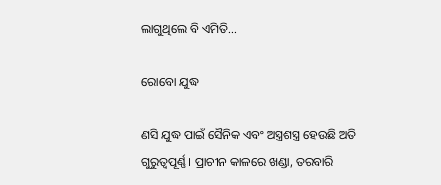ଲାଗୁଥିଲେ ବି ଏମିତି...

ରୋବୋ ଯୁଦ୍ଧ

ଣସି ଯୁଦ୍ଧ ପାଇଁ ସୈନିକ ଏବଂ ଅସ୍ତ୍ରଶସ୍ତ୍ର ହେଉଛି ଅତି ଗୁରୁତ୍ୱପୂର୍ଣ୍ଣ। ପ୍ରାଚୀନ କାଳରେ ଖଣ୍ଡା, ତରବାରି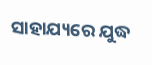ସାହାଯ୍ୟରେ ଯୁଦ୍ଧ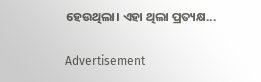ହେଉଥିଲା। ଏହା ଥିଲା ପ୍ରତ୍ୟକ୍ଷ...

Advertisement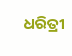ଧରିତ୍ରୀ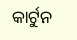କାର୍ଟୁନ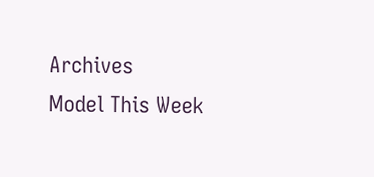Archives
Model This Week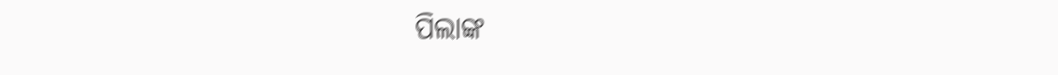ପିଲାଙ୍କ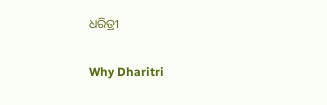ଧରିତ୍ରୀ

Why Dharitri